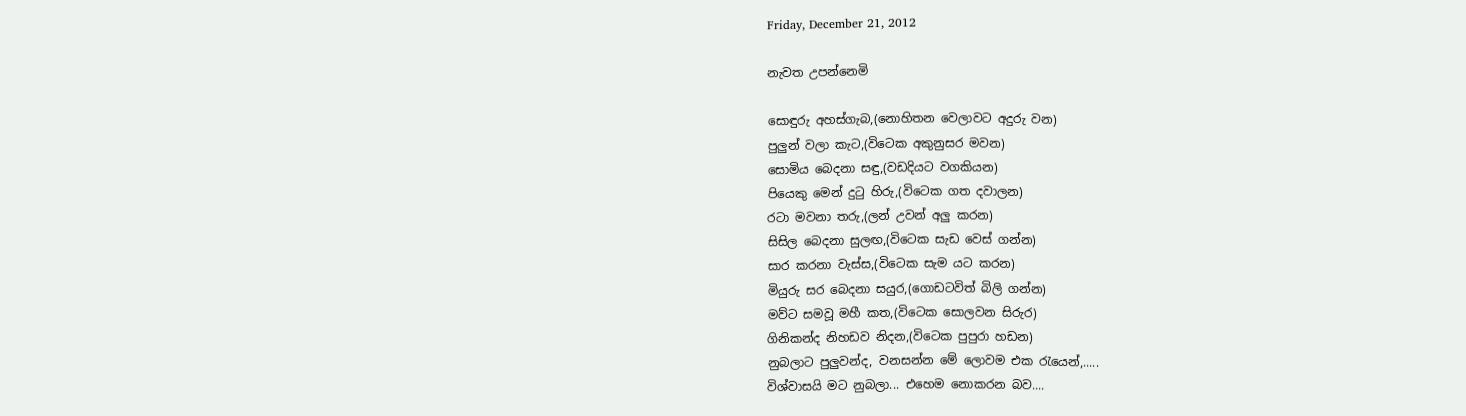Friday, December 21, 2012

නැවත උපන්නෙමි

සොඳුරු අහස්ගැබ,(නොහිතන වෙලාවට අදුරු වන)
පුලුන් වලා කැට,(විටෙක අකුනුසර මවන)
සොමිය බෙදනා සඳු,(වඩදියට වගකියන)
පියෙකු මෙන් දුටු හිරු,(විටෙක ගත දවාලන)
රටා මවනා තරු,(ලන් උවන් අලු කරන)
සිසිල බෙදනා සුලඟ,(විටෙක සැඩ වෙස් ගන්න)
සාර කරනා වැස්ස,(විටෙක සැම යට කරන)
මියුරු සර බෙදනා සයුර,(ගොඩටවිත් බිලි ගන්න)
මව්ට සමවූ මහී කත,(විටෙක සොලවන සිරුර)
ගිනිකන්ද නිහඩව නිදන,(විටෙක පුපුරා හඩන)
නුබලාට පුලුවන්ද, වනසන්න මේ ලොවම එක රැයෙන්,.....
විශ්වාසයි මට නුබලා... එහෙම නොකරන බව....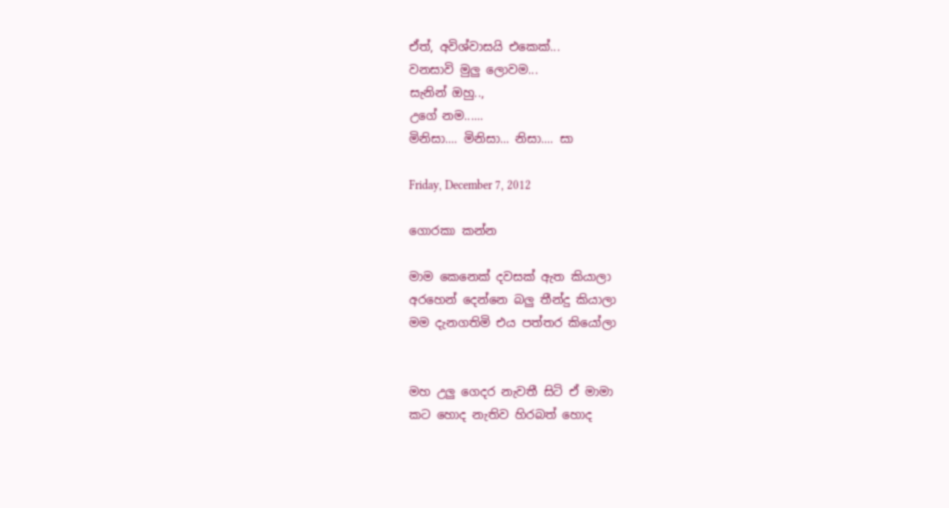ඒත්, අවිශ්වාසයි එකෙක්...
වනසාවි මුලු ලොවම...
සැනින් ඔහු..,
උගේ නම......
මිනිසා.... මිනිසා... නිසා.... සා

Friday, December 7, 2012

ගොරකා කන්න

මාම කෙනෙක් දවසක් ඇත කියාලා
අරහෙන් දෙන්නෙ බලු තීන්දු කියාලා
මම දැනගතිමි එය පත්තර කියෝලා


මහ උලු ගෙදර නැවතී සිටි ඒ මාමා
කට හොද නැතිව හිරබත් හොද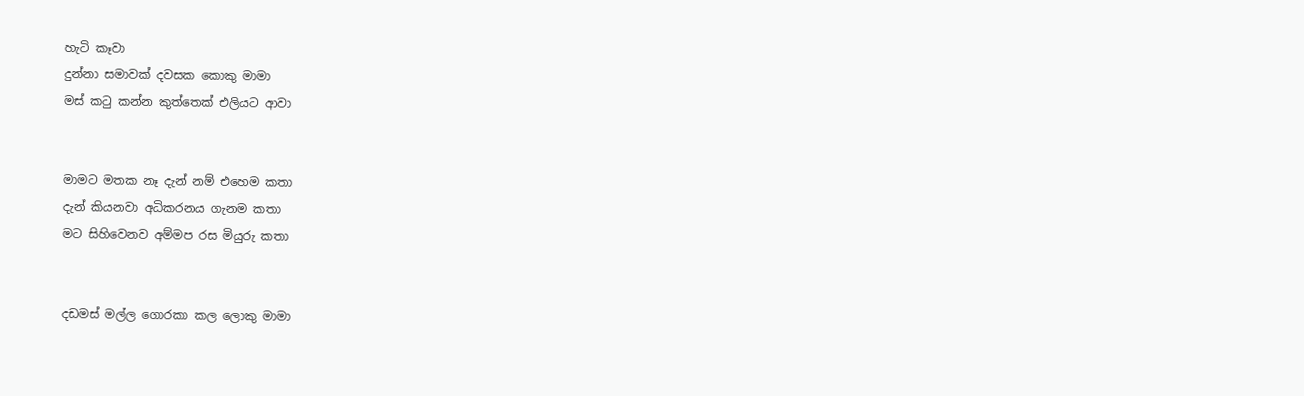හැටි කෑවා
දුන්නා සමාවක් දවසක කොකු මාමා
මස් කටු කන්න කුත්තෙක් එලියට ආවා


මාමට මතක නෑ දැන් නම් එහෙම කතා
දැන් කියනවා අධිකරනය ගැනම කතා
මට සිහිවෙනව අම්මප රස මියුරු කතා


දඩමස් මල්ල ගොරකා කල ලොකු මාමා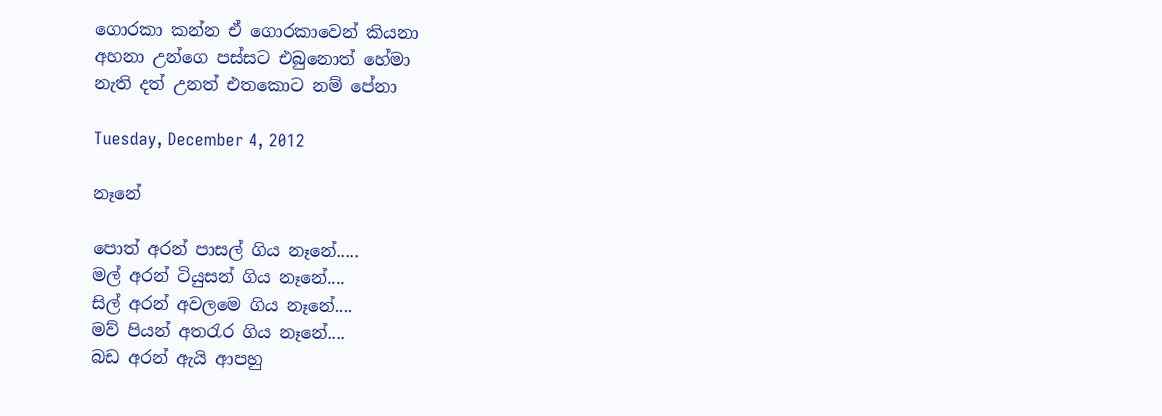ගොරකා කන්න ඒ ගොරකාවෙන් කියනා
අහනා උන්ගෙ පස්සට එබුනොත් හේමා
නැති දත් උනත් එතකොට නම් පේනා

Tuesday, December 4, 2012

නෑනේ

පොත් අරන් පාසල් ගිය නෑනේ.....
මල් අරන් ටියුසන් ගිය නෑනේ....
සිල් අරන් අවලමෙ ගිය නෑනේ....
මව් පියන් අතරැර ගිය නෑනේ....
බඩ අරන් ඇයි ආපහු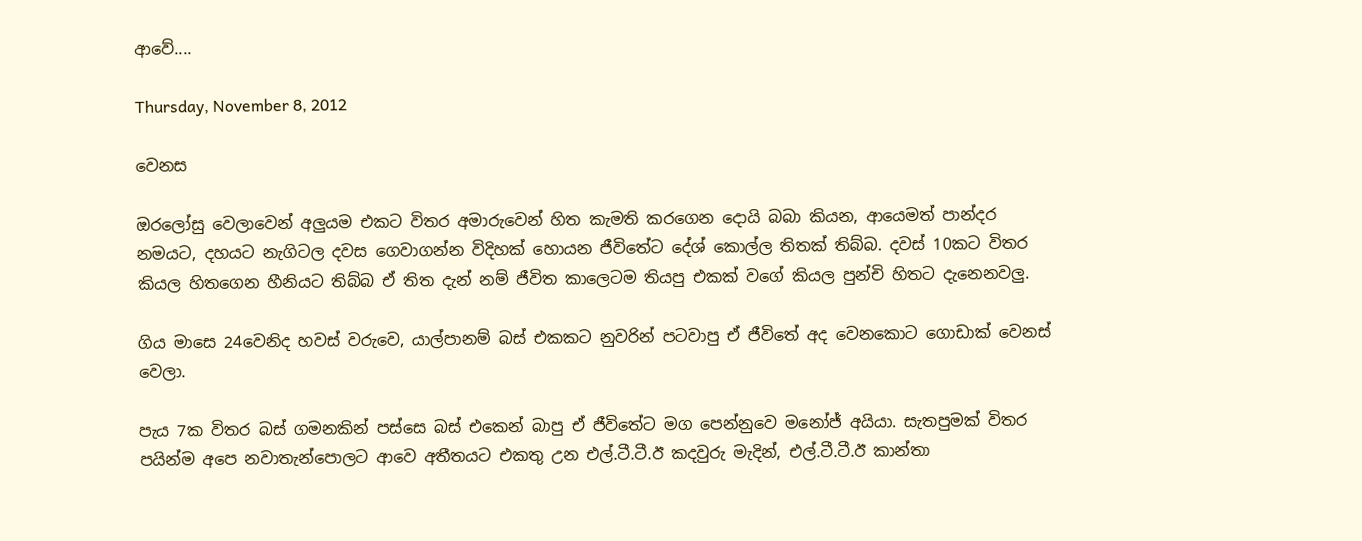ආවේ....

Thursday, November 8, 2012

වෙනස

ඔරලෝසු වෙලාවෙන් අලුයම එකට විතර අමාරුවෙන් හිත කැමති කරගෙන දොයි බබා කියන, ආයෙමත් පාන්දර නමයට, දහයට නැගිටල දවස ගෙවාගන්න විදිහක් හොයන ජීවිතේට දේශ් කොල්ල තිතක් තිබ්බ. දවස් 10කට විතර කියල හිතගෙන හීනියට තිබ්බ ඒ තිත දැන් නම් ජීවිත කාලෙටම තියපු එකක් වගේ කියල පුන්චි හිතට දැනෙනවලු.

ගිය මාසෙ 24වෙනිද හවස් වරුවෙ, යාල්පානම් බස් එකකට නුවරින් පටවාපු ඒ ජීවිතේ අද වෙනකොට ගොඩාක් වෙනස් වෙලා.

පැය 7ක විතර බස් ගමනකින් පස්සෙ බස් එකෙන් බාපු ඒ ජීවිතේට මග පෙන්නුවෙ මනෝජ් අයියා. සැතපුමක් විතර පයින්ම අපෙ නවාතැන්පොලට ආවෙ අතීතයට එකතු උන එල්.ටී.ටී.ඊ කදවුරු මැදින්, එල්.ටී.ටී.ඊ කාන්තා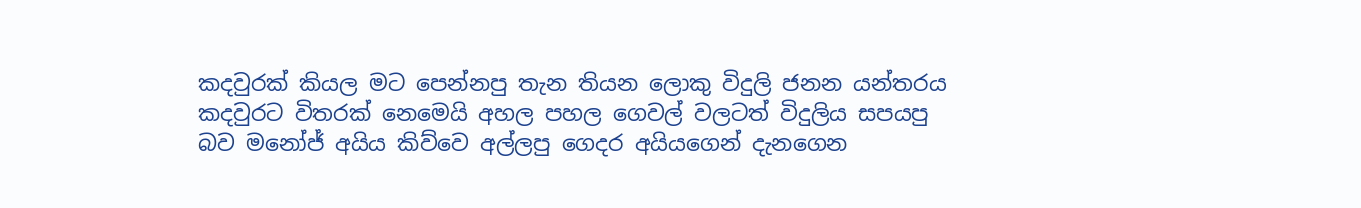කදවුරක් කියල මට පෙන්නපු තැන තියන ලොකු විදුලි ජනන යන්තරය කදවුරට විතරක් නෙමෙයි අහල පහල ගෙවල් වලටත් විදුලිය සපයපු බව මනෝජ් අයිය කිව්වෙ අල්ලපු ගෙදර අයියගෙන් දැනගෙන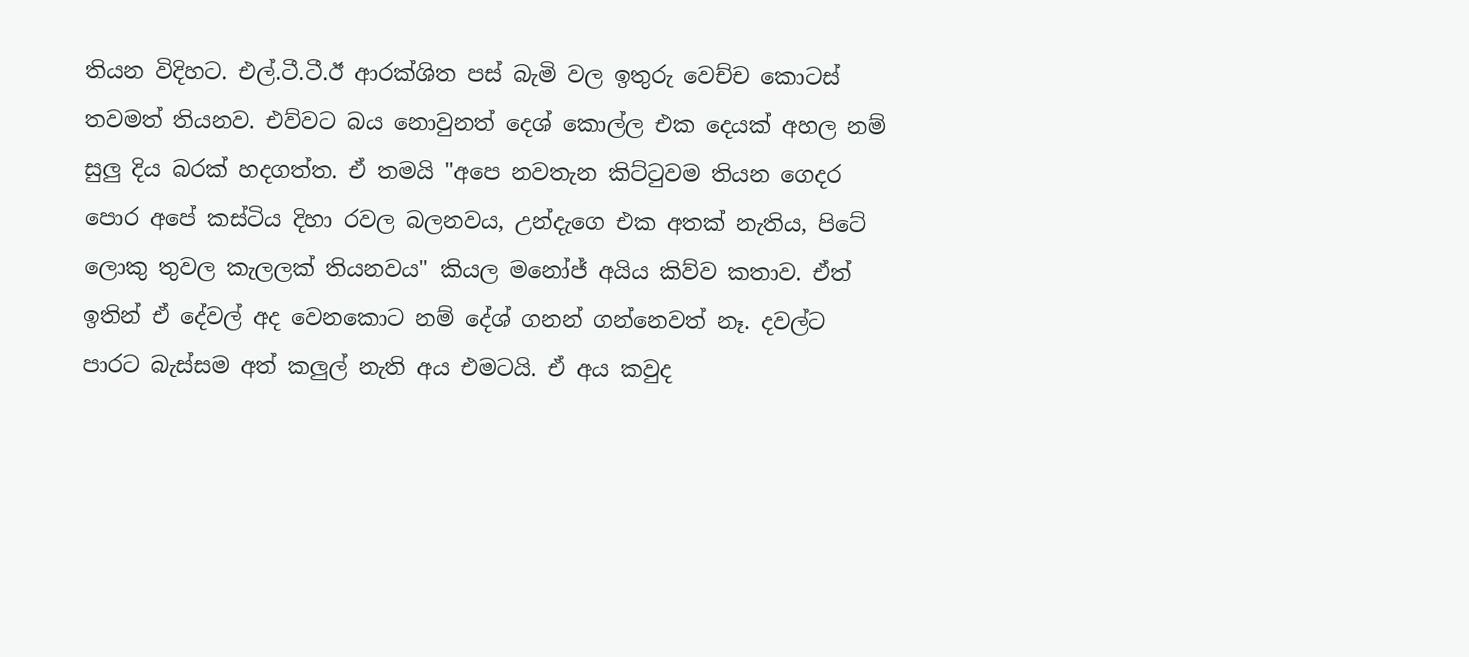තියන විදිහට. එල්.ටී.ටී.ඊ ආරක්ශිත පස් බැමි වල ඉතුරු වෙච්ච කොටස් තවමත් තියනව. එව්වට බය නොවුනත් දෙශ් කොල්ල එක දෙයක් අහල නම් සුලු දිය බරක් හදගත්ත. ඒ තමයි "අපෙ නවතැන කිට්ටුවම තියන ගෙදර පොර අපේ කස්ටිය දිහා රවල බලනවය, උන්දැගෙ එක අතක් නැතිය, පිටේ ලොකු තුවල කැලලක් තියනවය" කියල මනෝජ් අයිය කිව්ව කතාව. ඒත් ඉතින් ඒ දේවල් අද වෙනකොට නම් දේශ් ගනන් ගන්නෙවත් නෑ. දවල්ට පාරට බැස්සම අත් කලුල් නැති අය එමටයි. ඒ අය කවුද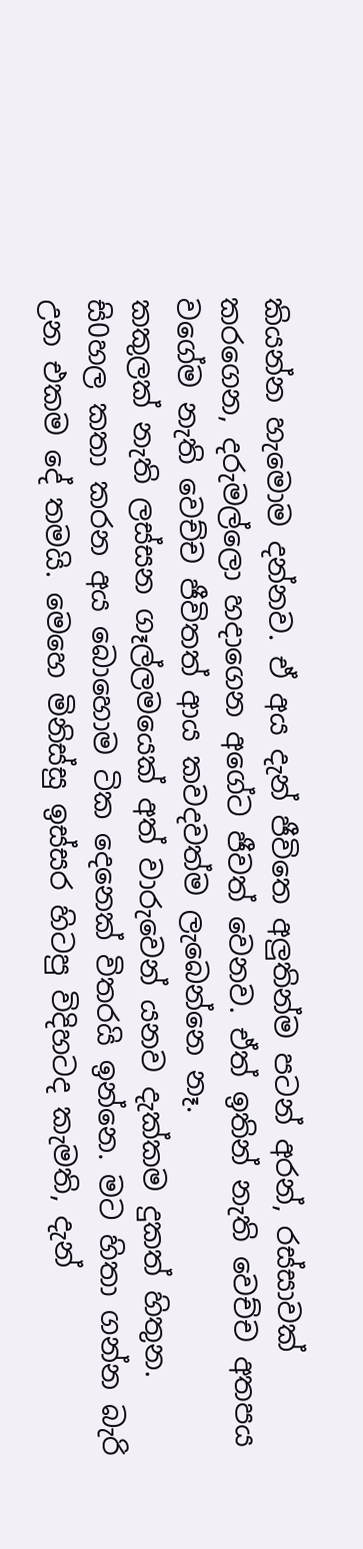කියන්න හැමොම දන්නව. ඒ අය දැන් ජීවිතෙ අලුතින්ම පටන් අරන්, රස්සාවක් කරගෙන, දරුමල්ලො හදාගෙන අගේට ජීවත් වෙනව. ඒත් ඉතින් නැති වෙච්ච අතපය වගේම නැති වෙච්ච ජීවිතත් ආය කවදවත්ම ලැබෙන්නෙ නෑ.
කකුලක් නැති ලස්සන ගෑල්ලමයෙක් අත් වාරුවෙන් යනව දැක්කම දුකත් හිතුන. සි0හල කතා කරන අය බොහොම ටික දෙනෙක් විතරයි ඉන්නෙ. මට හිතා ගන්න බැරි උන එකම දේ තමයි. මෙහෙ මිනිස්සු ඉස්සර හිටපු විදිහටද කැමති, දැන්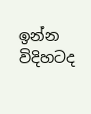ඉන්න විදිහටද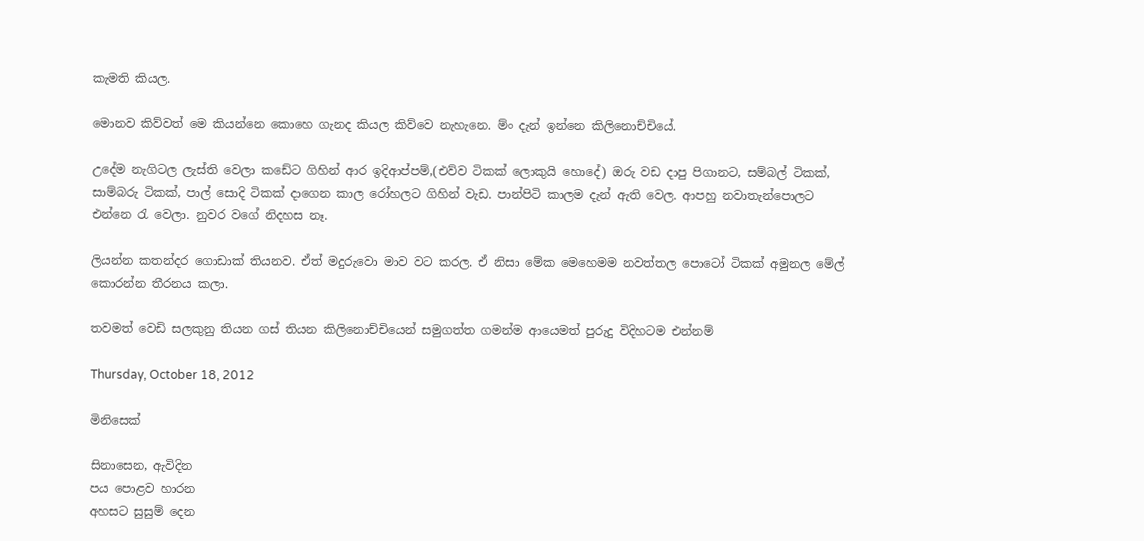කැමති කියල.

මොනව කිව්වත් මෙ කියන්නෙ කොහෙ ගැනද කියල කිව්වෙ නැහැනෙ. ම්ං දැන් ඉන්නෙ කිලිනොච්චියේ.

උදේම නැගිටල ලැස්ති වෙලා කඩේට ගිහින් ආර ඉදිආප්පම්,(එව්ව ටිකක් ලොකුයි හොදේ) ඔරු වඩ දාපු පිගානට, සම්බල් ටිකක්, සාම්බරු ටිකක්, පාල් සොදි ටිකක් දාගෙන කාල රෝහලට ගිහින් වැඩ. පාන්පිටි කාලම දැන් ඇති වෙල. ආපහු නවාතැන්පොලට එන්නෙ රැ වෙලා. නුවර වගේ නිදහස නෑ.

ලියන්න කතන්දර ගොඩාක් තියනව. ඒත් මදුරුවො මාව වට කරල. ඒ නිසා මේක මෙහෙමම නවත්තල පොටෝ ටිකක් අමුනල මේල් කොරන්න තීරනය කලා.

තවමත් වෙඩි සලකුනු තියන ගස් තියන කිලිනොච්චියෙන් සමුගත්ත ගමන්ම ආයෙමත් පුරුදු විදිහටම එන්නම්

Thursday, October 18, 2012

මිනිසෙක්

සිනාසෙන, ඇවිදින
පය පොළව හාරන
අහසට සුසුම් දෙන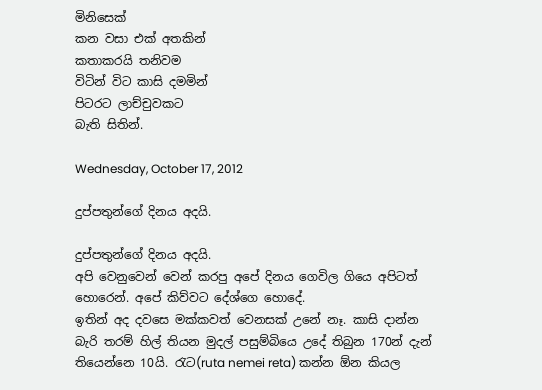මිනිසෙක්
කන වසා එක් අතකින්
කතාකරයි තනිවම
විටින් විට කාසි දමමින්
පිටරට ලාච්චුවකට
බැති සිතින්.

Wednesday, October 17, 2012

දුප්පතුන්ගේ දිනය අදයි.

දුප්පතුන්ගේ දිනය අදයි.
අපි වෙනුවෙන් වෙන් කරපු අපේ දිනය ගෙවිල ගියෙ අපිටත් හොරෙන්. අපේ කිව්වට දේශ්ගෙ හොදේ.
ඉතින් අද දවසෙ මක්කවත් වෙනසක් උනේ නෑ. කාසි දාන්න බැරි තරම් හිල් තියන මුදල් පසුම්බියෙ උදේ තිබුන 170න් දැන් තියෙන්නෙ 10යි. රැට(ruta nemei reta) කන්න ඕන කියල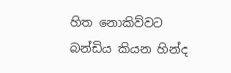හිත නොකිව්වට බන්ඩිය කියන හින්ද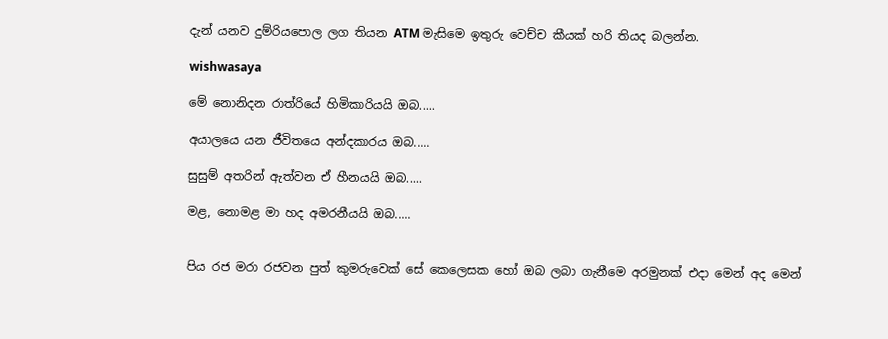දැන් යනව දුම්රියපොල ලග තියන ATM මැසිමෙ ඉතුරු වෙච්ච කීයක් හරි තියද බලන්න.

wishwasaya

මේ නොනිදන රාත්රියේ හිමිකාරියයි ඔබ.....

අයාලයෙ යන ජීවිතයෙ අන්දකාරය ඔබ.....

සුසුම් අතරින් ඇත්වන ඒ හීනයයි ඔබ.....

මළ, නොමළ මා හද අමරනීයයි ඔබ.....


පිය රජ මරා රජවන පුත් කුමරුවෙක් සේ කෙලෙසක හෝ ඔබ ලබා ගැනීමෙ අරමුනක් එදා මෙන් අද මෙන්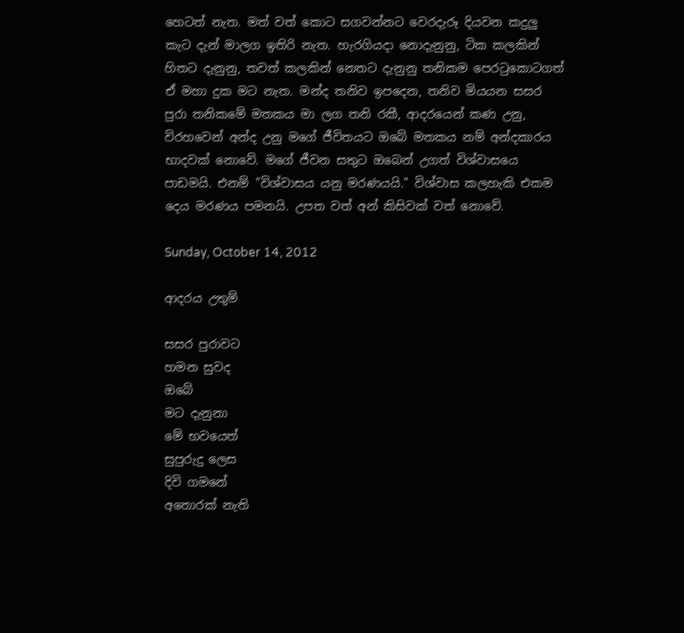හෙටත් නැත. මත් වත් කොට සගවන්නට වෙරදැරූ දියවන කදුලු කැට දැන් මාලග ඉතිරි නැත. හැරගියදා නොදැනුනු, ටික කලකින් හිතට දැනුනු, තවත් කලකින් නෙතට දැනුනු තනිකම පෙරටුකොටගත් ඒ මහා දුක මට නැත. මන්ද තනිව ඉපදෙන, තනිව මියයන සසර පුරා තනිකමේ මතකය මා ලග තනි රකී, ආදරයෙන් කණ උනු, විරහවෙන් අන්ද උනු මගේ ජීවිතයට ඔබේ මතකය නම් අන්දකාරය භාදවක් නොවේ. මගේ ජීවන සතුට ඔබෙන් උගත් විශ්වාසයෙ පාඩමයි. එනම් "විශ්වාසය යනු මරණයයි." විශ්වාස කලහැකි එකම දෙය මරණය පමනයි. උපත වත් අන් කිසිවක් වත් නොවේ.

Sunday, October 14, 2012

ආදරය උතුම්

සසර පුරාවට
හමන සුවද
ඔබේ
මට දැනුනා
මේ භවයෙත්
සුපුරුදු ලෙස
දිවි ගමනේ
අතොරක් නැති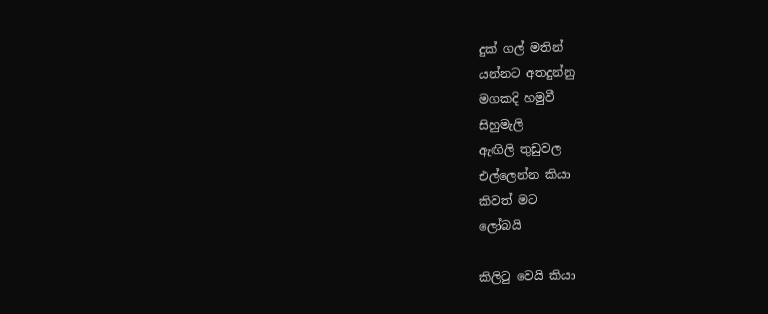දුක් ගල් මතින්
යන්නට අතදුන්නු
මගකදි හමුවී
සිහුමැලි
ඇඟිලි තුඩුවල
එල්ලෙන්න කියා
කිවත් මට
ලෝබයි

කිලිටු වෙයි කියා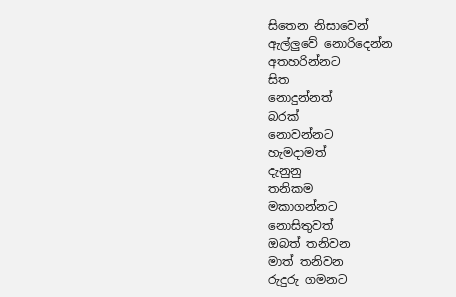සිතෙන නිසාවෙන්
ඇල්ලුවේ නොරිදෙන්න
අතහරින්නට
සිත
නොදුන්නත්
බරක්
නොවන්නට
හැමදාමත්
දැනුනු
තනිකම
මකාගන්නට
නොසිතුවත්
ඔබත් තනිවන
මාත් තනිවන
රුදුරු ගමනට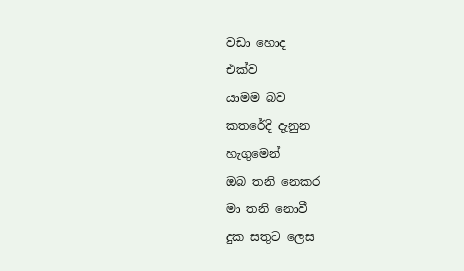වඩා හොද
එක්ව
යාමම බව
කතරේදි දැනුන
හැගුමෙන්
ඔබ තනි නෙකර
මා තනි නොවී
දුක සතුට ලෙස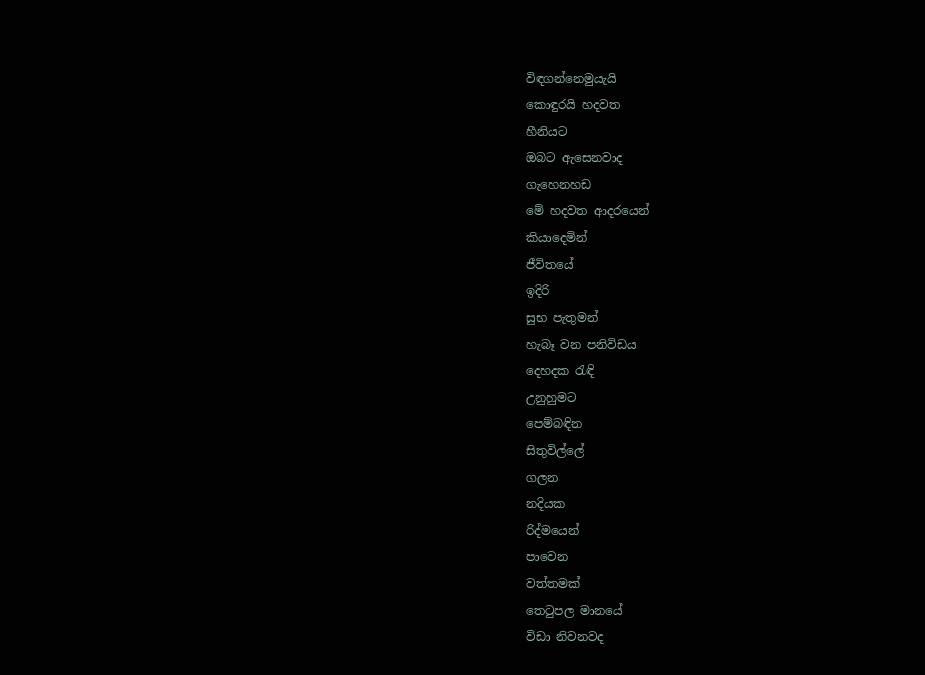විඳගන්නෙමුයැයි
කොඳුරයි හදවත
හීනියට
ඔබට ඇසෙනවාද
ගැහෙනහඩ
මේ හදවත ආදරයෙන්
කියාදෙමින්
ජීවිතයේ
ඉදිරි
සුභ පැතුමන්
හැබෑ වන පනිවිඩය
දෙහදක රැඳි
උනුහුමට
පෙම්බඳින
සිතුවිල්ලේ
ගලන
නදියක
රිද්මයෙන්
පාවෙන
වත්තමක්
තෙටුපල මානයේ
විඩා නිවනවද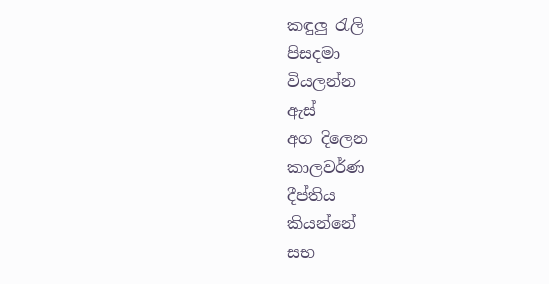කඳුලු රැලි
පිසදමා
වියලන්න
ඇස්
අග දිලෙන
කාලවර්ණ
දීප්තිය
කියන්නේ
සභ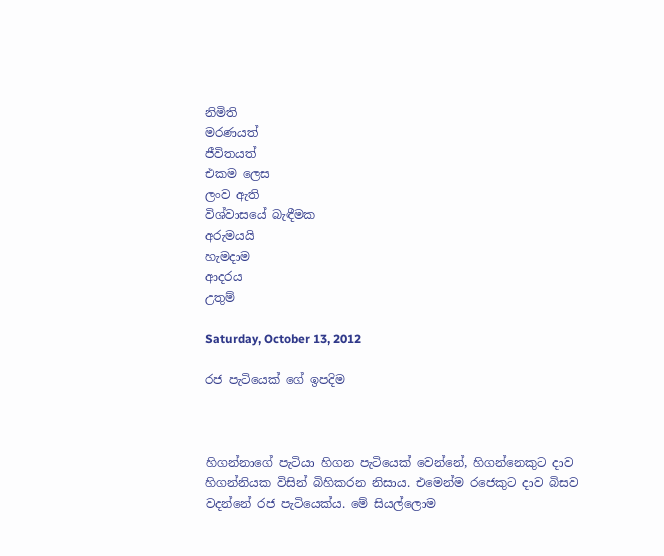නිමිති
මරණයත්
ජීවිතයත්
එකම ලෙස
ලංව ඇති
විශ්වාසයේ බැඳීමක
අරුමයයි
හැමදාම
ආදරය
උතුම්

Saturday, October 13, 2012

රජ පැටියෙක් ගේ ඉපදිම



හිගන්නාගේ පැටියා හිගන පැටියෙක් වෙන්නේ, හිගන්නෙකුට දාව හිගන්නියක විසින් බිහිකරන නිසාය. එමෙන්ම රජෙකුට දාව බිසව වදන්නේ රජ පැටියෙක්ය. මේ සියල්ලොම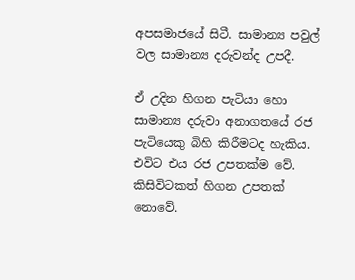අපසමාජයේ සිටී. සාමාන්‍ය පවුල් වල සාමාන්‍ය දරුවන්ද උපදී.

ඒ උදින හිගන පැටියා හො සාමාන්‍ය දරුවා අනාගතයේ රජ පැටියෙකු බිහි කිරීමටද හැකිය. එවිට එය රජ උපතක්ම වේ. කිසිවිටකත් හිගන උපතක් නොවේ.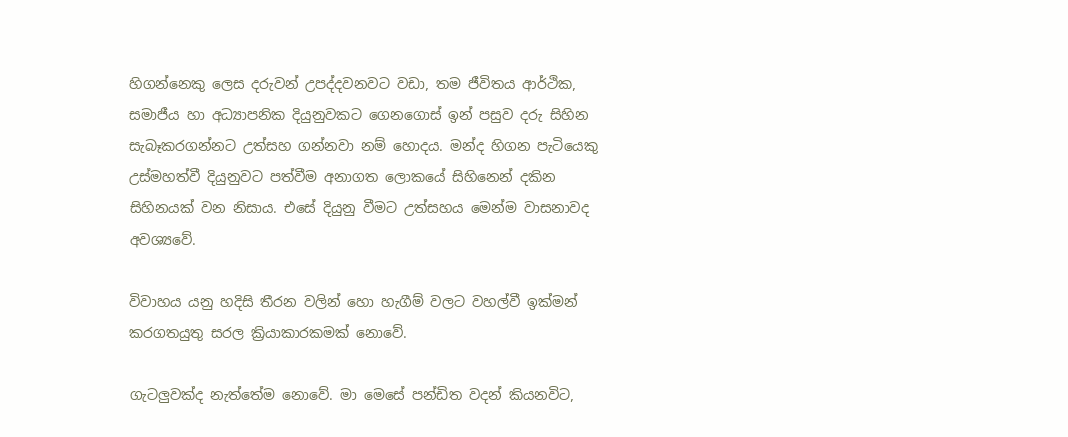හිගන්නෙකු ලෙස දරුවන් උපද්දවනවට වඩා, තම ජීවිතය ආර්ථික, සමාජීය හා අධ්‍යාපනික දියුනුවකට ගෙනගොස් ඉන් පසුව දරු සිහින සැබෑකරගන්නට උත්සහ ගන්නවා නම් හොදය. මන්ද හිගන පැටියෙකු උස්මහත්වී දියුනුවට පත්වීම අනාගත ලොකයේ සිහිනෙන් දකින සිහිනයක් වන නිසාය. එසේ දියුනු වීමට උත්සහය මෙන්ම වාසනාවද අවශ්‍යවේ.

විවාහය යනු හදිසි තීරන වලින් හො හැගීම් වලට වහල්වී ඉක්මන් කරගතයුතු සරල ක්‍රියාකාරකමක් නොවේ.

ගැටලුවක්ද නැත්තේම නොවේ. මා මෙසේ පන්ඩිත වදන් කියනවිට,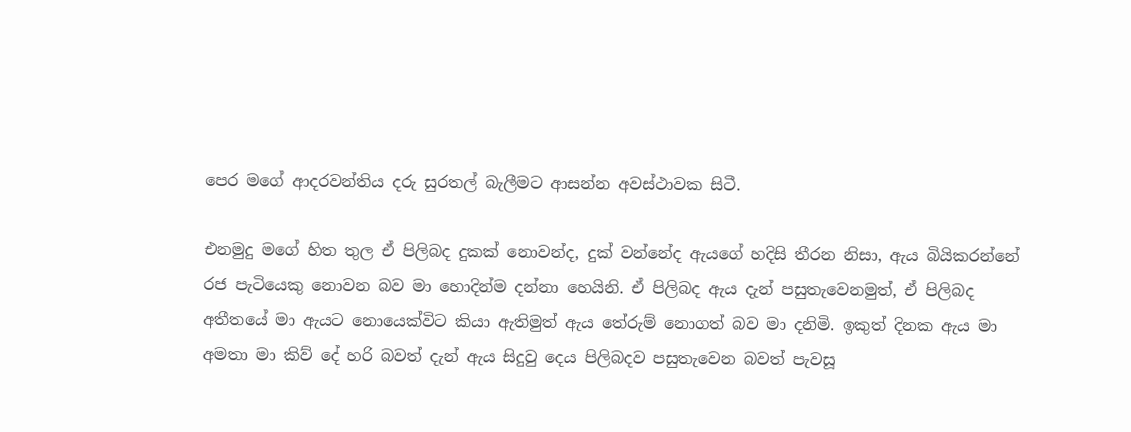පෙර මගේ ආදරවන්තිය දරු සුරතල් බැලීමට ආසන්න අවස්ථාවක සිටී.

එනමුදු මගේ හිත තුල ඒ පිලිබද දුකක් නොවන්ද, දුක් වන්නේද ඇයගේ හදිසි තීරන නිසා, ඇය බියිකරන්නේ රජ පැටියෙකු නොවන බව මා හොදින්ම දන්නා හෙයිනි. ඒ පිලිබද ඇය දැන් පසුතැවෙනමුත්, ඒ පිලිබද අතීතයේ මා ඇයට නොයෙක්විට කියා ඇතිමුත් ඇය තේරුම් නොගත් බව මා දනිමි. ඉකුත් දිනක ඇය මා අමතා මා කිව් දේ හරි බවත් දැන් ඇය සිදුවු දෙය පිලිබදව පසුතැවෙන බවත් පැවසූ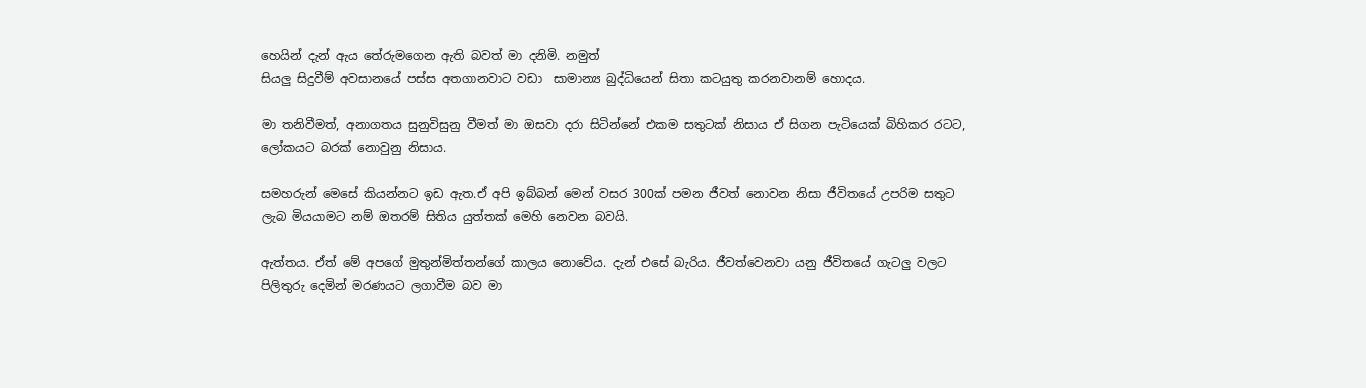හෙයින් දැන් ඇය තේරුමගෙන ඇති බවත් මා දනිමි. නමුත්
සියලු සිදුවීම් අවසානයේ පස්ස අතගානවාට වඩා  සාමාන්‍ය බුද්ධියෙන් සිතා කටයුතු කරනවානම් හොදය.

මා තනිවීමත්, අනාගතය සුනුවිසුනු වීමත් මා ඔසවා දරා සිටින්නේ එකම සතුටක් නිසාය ඒ සිගන පැටියෙක් බිහිකර රටට, ලෝකයට බරක් නොවුනු නිසාය.

සමහරුන් මෙසේ කියන්නට ඉඩ ඇත.ඒ අපි ඉබ්බන් මෙන් වසර 300ක් පමන ජීවත් නොවන නිසා ජීවිතයේ උපරිම සතුට ලැබ මියයාමට නම් ඔතරම් සිතිය යුත්තක් මෙහි නෙවන බවයි.

ඇත්තය. ඒත් මේ අපගේ මුතුන්මිත්තන්ගේ කාලය නොවේය. දැන් එසේ බැරිය. ජීවත්වෙනවා යනු ජීවිතයේ ගැටලු වලට පිලිතුරු දෙමින් මරණයට ලගාවීම බව මා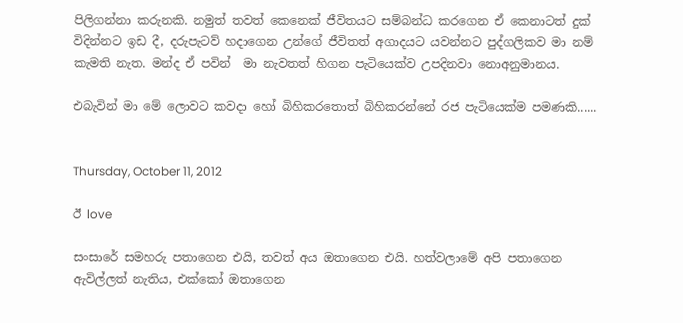පිලිගන්නා කරුනකි. නමුත් තවත් කෙනෙක් ජීවිතයට සම්බන්ධ කරගෙන ඒ කෙනාටත් දුක් විදින්නට ඉඩ දී, දරුපැටව් හදාගෙන උන්ගේ ජීවිතත් අගාදයට යවන්නට පුද්ගලිකව මා නම් කැමති නැත. මන්ද ඒ පවින්  මා නැවතත් හිගන පැටියෙක්ව උපදිනවා නොඅනුමානය.

එබැවින් මා මේ ලොවට කවදා ‍හෝ බිහිකරතොත් බිහිකරන්නේ රජ පැටියෙක්ම පමණකි......


Thursday, October 11, 2012

ඊ love

සංසාරේ සමහරු පතාගෙන එයි, තවත් අය ඔතාගෙන එයි. හත්වලාමේ අපි පතාගෙන ඇවිල්ලත් නැතිය, එක්කෝ ඔතාගෙන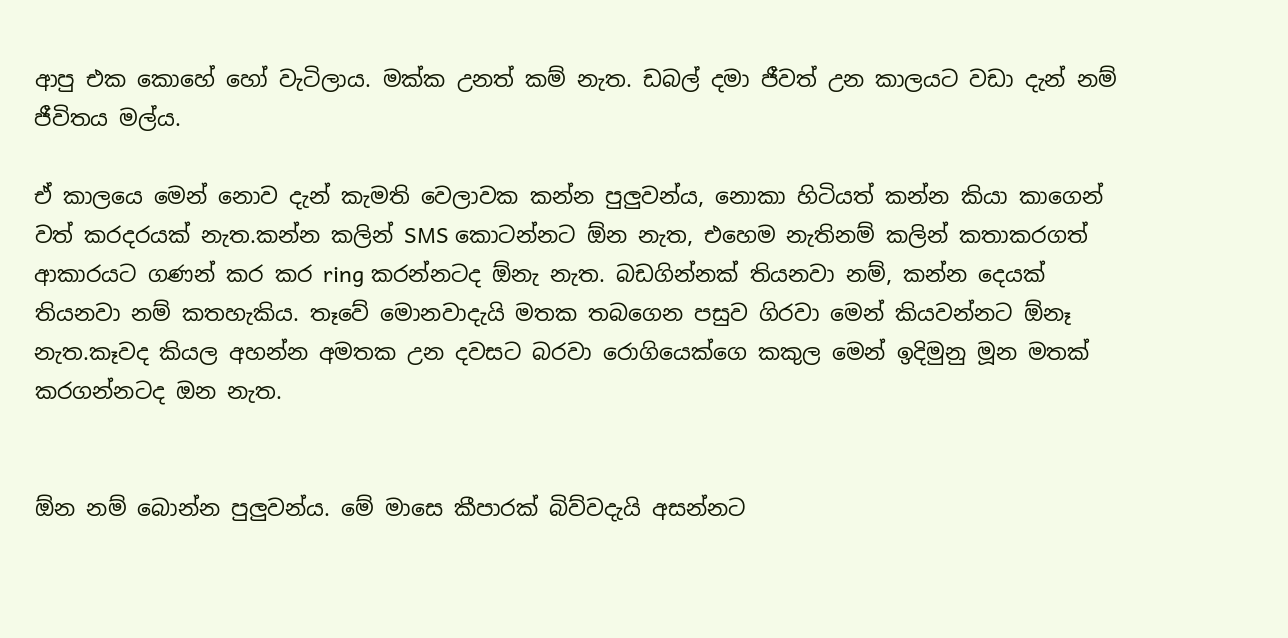ආපු එක කොහේ හෝ වැටිලාය. මක්ක උනත් කම් නැත. ඩබල් දමා ජීවත් උන කාලයට වඩා දැන් නම් ජීවිතය මල්ය.

ඒ කාලයෙ මෙන් නොව දැන් කැමති වෙලාවක කන්න පුලුවන්ය, නොකා හිටියත් කන්න කියා කාගෙන් වත් කරදරයක් නැත.කන්න කලින් SMS කොටන්නට ඕන නැත, එහෙම නැතිනම් කලින් කතාකරගත් ආකාරයට ගණන් කර කර ring කරන්නටද ඕනැ නැත. බඩගින්නක් තියනවා නම්, කන්න දෙයක් තියනවා නම් කතහැකිය. තෑවේ මොනවාදැයි මතක තබගෙන පසුව ගිරවා මෙන් කියවන්නට ඕනෑ නැත.කෑවද කියල අහන්න අමතක උන දවසට බරවා රොගියෙක්ගෙ කකුල මෙන් ඉදිමුනු මූන මතක් කරගන්නටද ඔන නැත.


ඕන නම් බොන්න පුලුවන්ය. මේ මාසෙ කීපාරක් බිව්වදැයි අසන්නට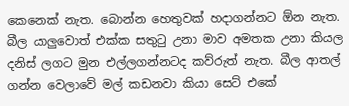කෙනෙක් නැත. බොන්න හෙතුවක් හදාගන්නට ඕන නැත. බීල යාලුවොත් එක්ක සතුටු උනා මාව අමතක උනා කියල දනිස් ලගට මුන එල්ලගන්නටද කව්රුත් නැත. බීල ආතල් ගන්න වෙලාවේ මල් කඩනවා කියා සෙට් එකේ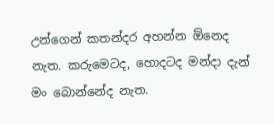උන්ගෙන් කතන්දර අහන්න ඕනෙද නැත. කරුමෙටද, හොදටද මන්දා දැන් මං බොන්නේද නැත.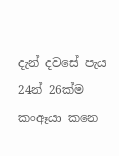දැන් දවසේ පැය 24න් 26ක්ම කංඈයා කනෙ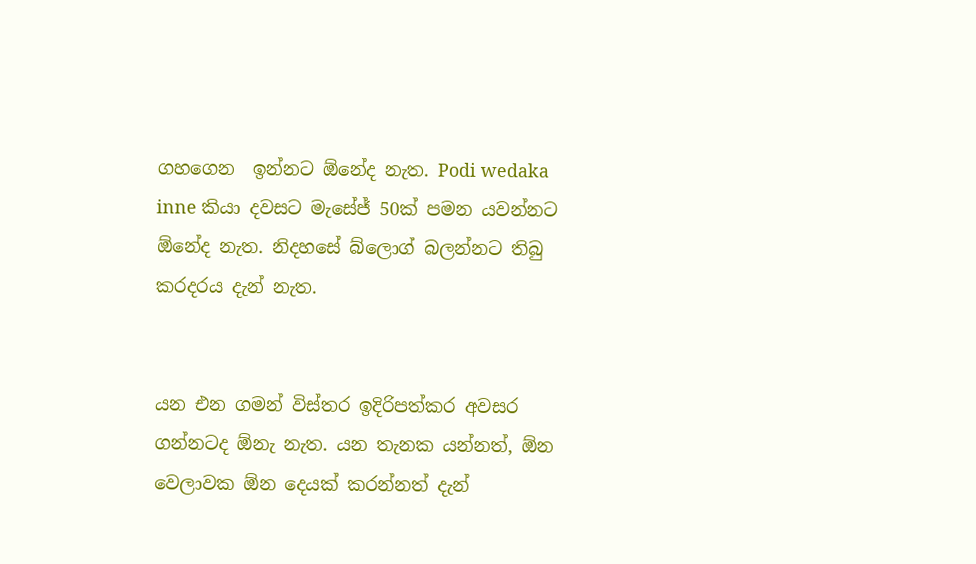ගහගෙන  ඉන්නට ඕනේද නැත. Podi wedaka inne කියා දවසට මැසේජ් 50ක් පමන යවන්නට ඕනේද නැත. නිදහසේ බ්ලොග් බලන්නට තිබු කරදරය දැන් නැත.


යන එන ගමන් විස්තර ඉදිරිපත්කර අවසර ගන්නටද ඕනැ නැත. යන තැනක යන්නත්, ඕන වෙලාවක ඕන දෙයක් කරන්නත් දැන්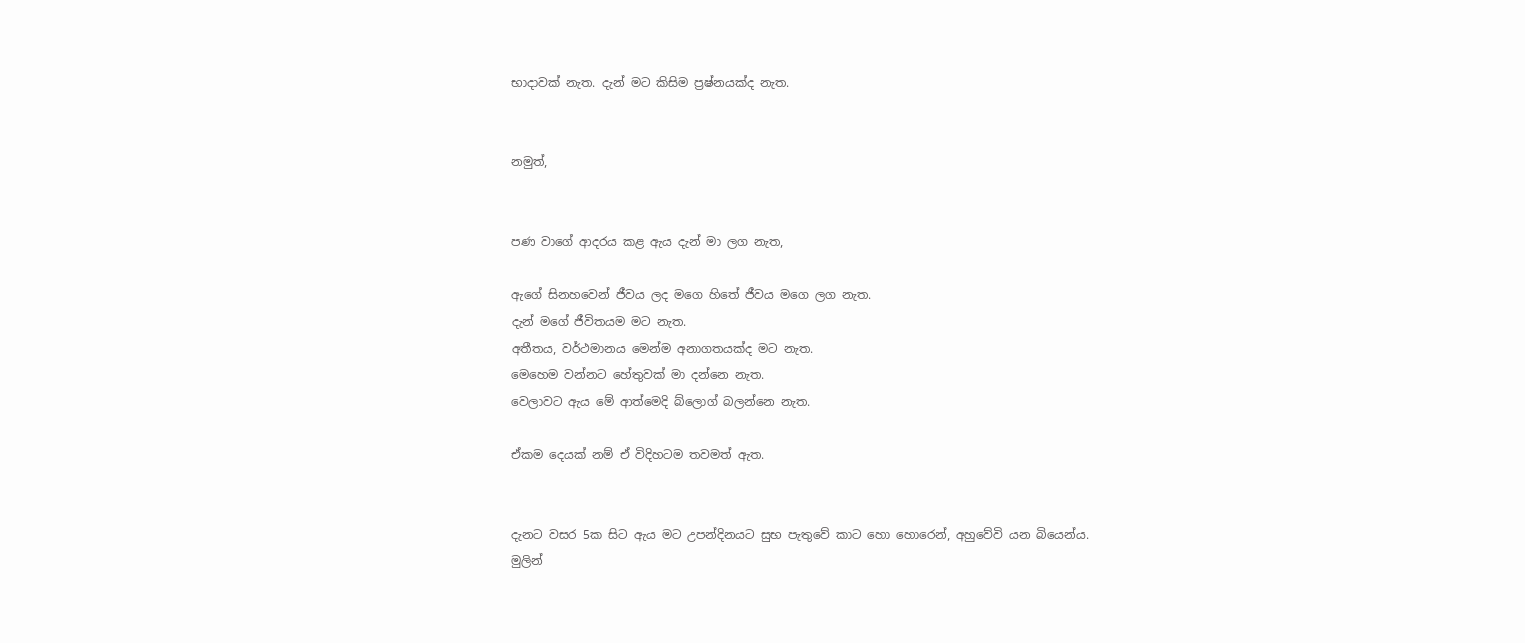භාදාවක් නැත. දැන් මට කිසිම ප්‍රෂ්නයක්ද නැත.


නමුත්,


පණ වාගේ ආදරය කළ ඇය දැන් මා ලග නැත,

ඇගේ සිනහවෙන් ජීවය ලද මගෙ හිතේ ජීවය මගෙ ලග නැත.
දැන් මගේ ජීවිතයම මට නැත.
අතීතය, වර්ථමානය මෙන්ම අනාගතයක්ද මට නැත.
මෙහෙම වන්නට හේතුවක් මා දන්නෙ නැත.
වෙලාවට ඇය මේ ආත්මෙදි බ්ලොග් බලන්නෙ නැත.

ඒකම දෙයක් නම් ඒ විදිහටම තවමත් ඇත.


දැනට වසර 5ක සිට ඇය මට උපන්දිනයට සුභ පැතුවේ කාට හො හොරෙන්, අහුවේවි යන බියෙන්ය.
මුලින්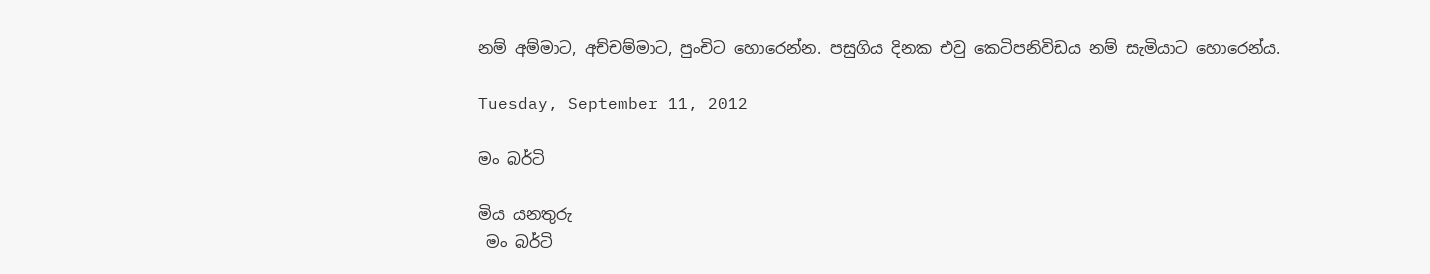නම් අම්මාට, අච්චම්මාට, පුංචිට හොරෙන්න. පසුගිය දිනක එවු කෙටිපනිවිඩය නම් සැමියාට හොරෙන්ය.

Tuesday, September 11, 2012

මං බර්ටි

මිය යනතුරු
 මං බර්ටි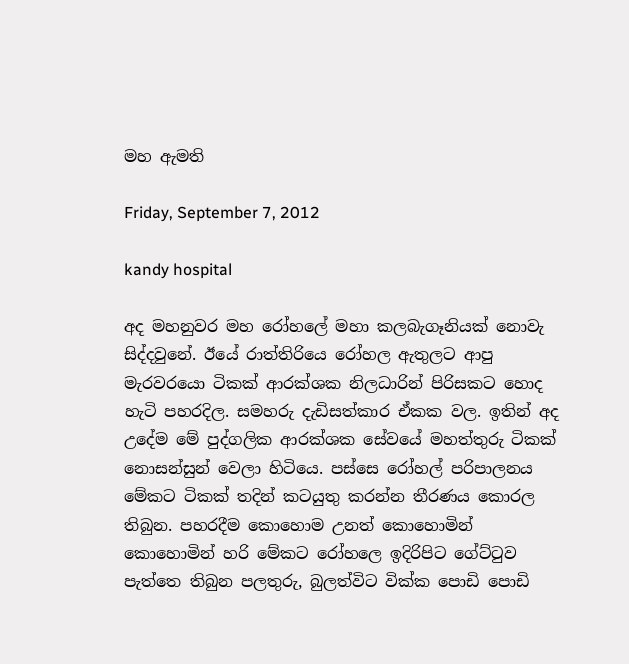මහ ඇමති

Friday, September 7, 2012

kandy hospital

අද මහනුවර මහ රෝහලේ මහා කලබැගෑනියක් නොවැ සිද්දවුනේ. ඊයේ රාත්තිරියෙ රෝහල ඇතුලට ආපු මැරවරයො ටිකක් ආරක්ශක නිලධාරින් පිරිසකට හොද හැටි පහරදිල. සමහරු දැඩිසත්කාර ඒකක වල. ඉතින් අද උදේම මේ පුද්ගලික ආරක්ශක සේවයේ මහත්තුරු ටිකක් නොසන්සුන් වෙලා හිටියෙ. පස්සෙ රෝහල් පරිපාලනය මේකට ටිකක් තදින් කටයුතු කරන්න තීරණය කොරල තිබුන. පහරදීම කොහොම උනත් කොහොමින් කොහොමින් හරි මේකට රෝහලෙ ඉදිරිපිට ගේට්ටුව පැත්තෙ තිබුන පලතුරු, බුලත්විට වික්ක පොඩි පොඩි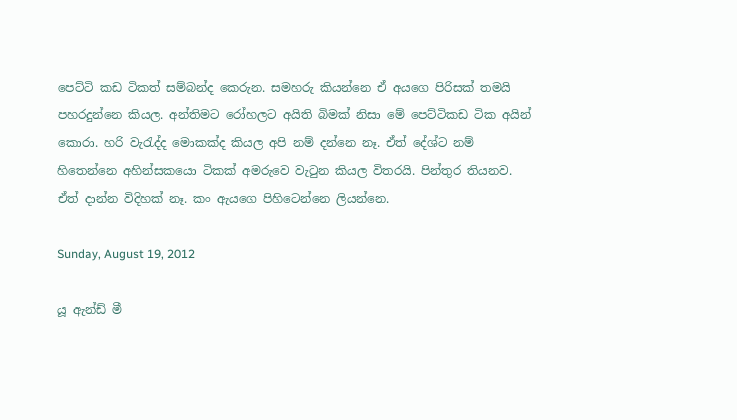පෙට්ටි කඩ ටිකත් සම්බන්ද කෙරුන. සමහරු කියන්නෙ ඒ අයගෙ පිරිසක් තමයි පහරදුන්නෙ කියල. අන්තිමට රෝහලට අයිති බිමක් නිසා මේ පෙට්ටිකඩ ටික අයින් කොරා. හරි වැරැද්ද මොකක්ද කියල අපි නම් දන්නෙ නෑ. ඒත් දේශ්ට නම් හිතෙන්නෙ අහින්සකයො ටිකක් අමරුවෙ වැටුන කියල විතරයි. පින්තුර තියනව. ඒත් දාන්න විදිහක් නෑ. කං ඇයගෙ පිහිටෙන්නෙ ලියන්නෙ.

Sunday, August 19, 2012

යූ ඇන්ඩ් මී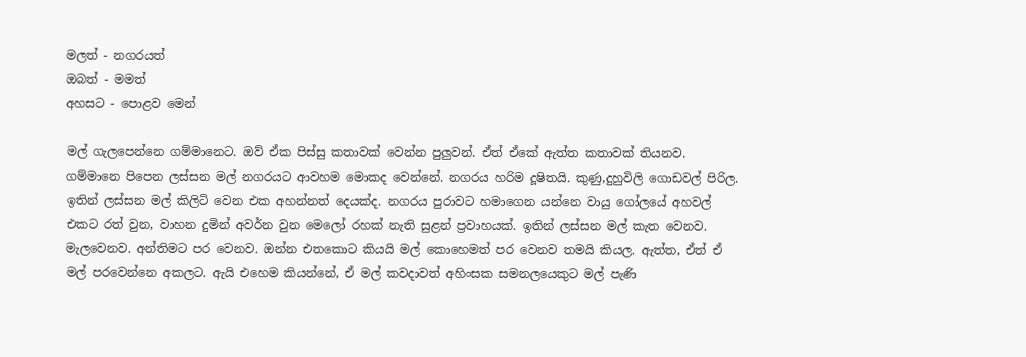මලත් - නගරයත්
ඔබත් - මමත්
අහසට - පොළව මෙන්

මල් ගැලපෙන්නෙ ගම්මානෙට. ඔව් ඒක පිස්සු කතාවක් වෙන්න පුලුවන්. ඒත් ඒකේ ඇත්ත කතාවක් තියනව. ගම්මානෙ පිපෙන ලස්සන මල් නගරයට ආවහම මොකද වෙන්නේ. නගරය හරිම දූෂිතයි. කුණු,දුහුවිලි ගොඩවල් පිරිල. ඉතින් ලස්සන මල් කිලිටි වෙන එක අහන්නත් දෙයක්ද. නගරය පුරාවට හමාගෙන යන්නෙ වායු ගෝලයේ අහවල් එකට රත් වුන, වාහන දුමින් අවර්න වුන මෙලෝ රහක් නැති සුළන් ප්‍රවාහයක්. ඉතින් ලස්සන මල් කැත වෙනව. මැලවෙනව. අන්තිමට පර වෙනව. ඔන්න එතකොට කියයි මල් කොහෙමත් පර වෙනව තමයි කියල. ඇත්ත, ඒත් ඒ මල් පරවෙන්නෙ අකලට. ඇයි එහෙම කියන්නේ, ඒ මල් කවදාවත් අහිංසක සමනලයෙකුට මල් පැණි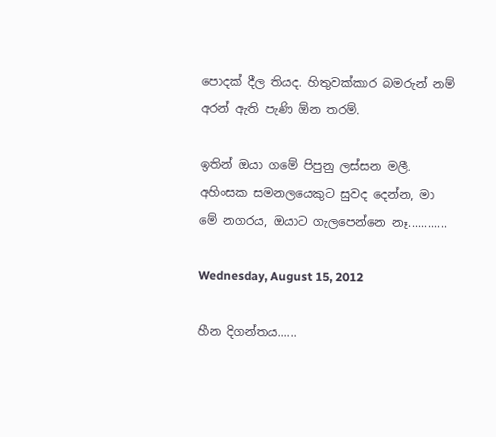පොදක් දීල තියද. හිතුවක්කාර බමරුන් නම් අරන් ඇති පැණි ඕන තරම්.

ඉතින් ඔයා ගමේ පිපුනු ලස්සන මලී. අහිංසක සමනලයෙකුට සුවද දෙන්න, මා මේ නගරය, ඔයාට ගැලපෙන්නෙ නෑ............

Wednesday, August 15, 2012

හීන දිගන්තය......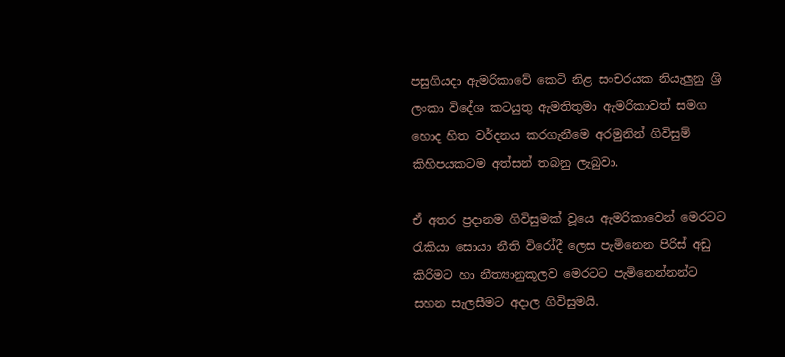පසුගියදා ඇමරිකාවේ කෙටි නිළ සංචරයක නියැලුනු ශ්‍රි ලංකා විදේශ කටයුතු ඇමතිතුමා ඇමරිකාවත් සමග හොද හිත වර්දනය කරගැනීමෙ අරමුනින් ගිවිසුම් කිහිපයකටම අත්සන් තබනු ලැබුවා.

ඒ අතර ප්‍රදානම ගිවිසුමක් වූයෙ ඇමරිකාවෙන් මෙරටට රැකියා සොයා නීති විරෝදී ලෙස පැමිනෙන පිරිස් අඩු කිරිමට හා නීත්‍යානුකූලව මෙරටට පැමිනෙන්නන්ට සහන සැලසීමට අදාල ගිවිසුමයි.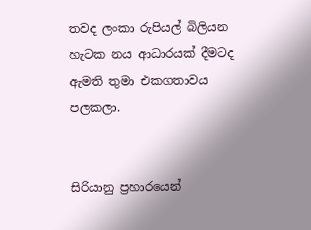තවද ලංකා රුපියල් බිලියන හැටක නය ආධාරයක් දීමටද ඇමති තුමා එකගතාවය පලකලා.


සිරියානු ප්‍රහාරයෙන්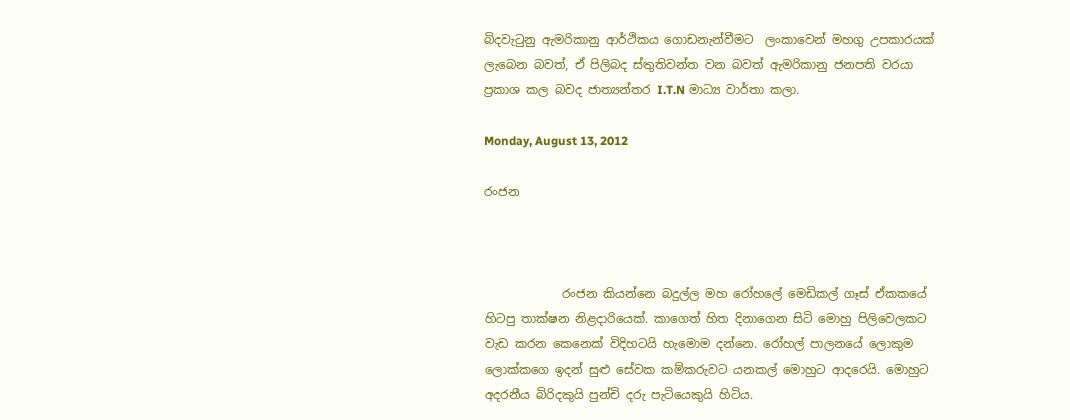බිදවැටුනු ඇමරිකානු ආර්ථිකය ගොඩනැන්වීමට  ලංකාවෙන් මහගු උපකාරයක් ලැබෙන බවත්, ඒ පිලිබද ස්තුතිවන්ත වන බවත් ඇමරිකානු ජනපති වරයා ප්‍රකාශ කල බවද ජාත්‍යන්තර I.T.N මාධ්‍ය වාර්තා කලා.

Monday, August 13, 2012

රංජන



             රංජන කියන්නෙ බදුල්ල මහ රෝහලේ මෙඩිකල් ගෑස් ඒකකයේ හිටපු තාක්ෂන නිළදාරියෙක්. කාගෙත් හිත දිනාගෙන සිටි මොහු පිලිවෙලකට වැඩ කරන කෙනෙක් විදිහටයි හැමොම දන්නෙ. රෝහල් පාලනයේ ලොකුම ලොක්කගෙ ඉදන් සුළු සේවක කම්කරුවට යනකල් මොහුට ආදරෙයි. මොහුට අදරනීය බිරිදකුයි පුන්චි දරු පැටියෙකුයි හිටිය.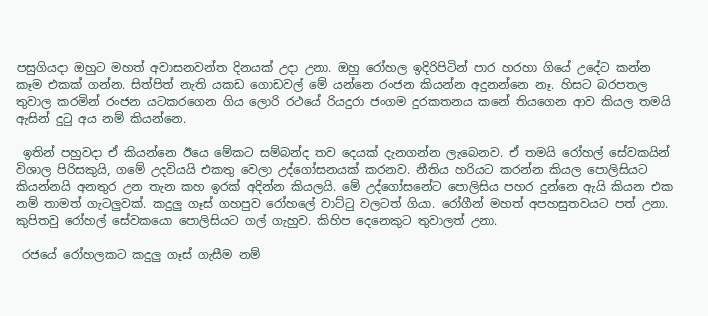පසුගියදා ඔහුට මහත් අවාසනවන්ත දිනයක් උදා උනා. ඔහු රෝහල ඉදිරිපිටින් පාර හරහා ගියේ උදේට කන්න කෑම එකක් ගන්න. සිත්පිත් නැති යකඩ ගොඩවල් මේ යන්නෙ රංජන කියන්න අදුනන්නෙ නෑ. හිසට බරපතල තුවාල කරමින් රංජන යටකරගෙන ගිය ලොරි රථයේ රියදුරා ජංගම දුරකතනය කනේ තියගෙන ආව කියල තමයි ඇසින් දුටු අය නම් කියන්නෙ.

 ඉතින් පහුවදා ඒ කියන්නෙ ඊයෙ මේකට සම්බන්ද තව දෙයක් දැනගන්න ලැබෙනව. ඒ තමයි රෝහල් සේවකයින් විශාල පිරිසකුයි, ගමේ උදවියයි එකතු වෙලා උද්ගෝසනයක් කරනව. නීතිය හරියට කරන්න කියල පොලිසියට කියන්නයි අනතුර උන තැන කහ ඉරක් අදින්න කියලයි. මේ උද්ගෝසනේට පොලිසිය පහර දුන්නෙ ඇයි කියන එක නම් තාමත් ගැටලුවක්. කදුලු ගෑස් ගහපුව රෝහලේ වාට්ටු වලටත් ගියා. රෝගීන් මහත් අපහසුතවයට පත් උනා. කුපිතවු රෝහල් සේවකයො පොලිසියට ගල් ගැහුව. කිහිප දෙනෙකුට තුවාලත් උනා.

 රජයේ රෝහලකට කදුලු ගෑස් ගැසීම නම්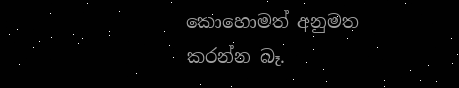කොහොමත් අනුමත කරන්න බෑ.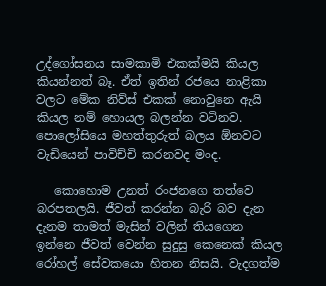උද්ගෝසනය සාමකාමි එකක්මයි කියල කියන්නත් බෑ. ඒත් ඉතින් රජයෙ නාළිකා වලට මේක නිව්ස් එකක් නොවුනෙ ඇයි කියල නම් හොයල බලන්න වටිනව. පොලෝසියෙ මහත්තුරුත් බලය ඕනවට වැඩියෙන් පාවිච්චි කරනවද මංද.

   කොහොම උනත් රංජනගෙ තත්වෙ බරපතලයි. ජීවත් කරන්න බැරි බව දැන දැනම තාමත් මැසින් වලින් තියගෙන ඉන්නෙ ජීවත් වෙන්න සුදුසු කෙනෙක් කියල රෝහල් සේවකයො හිතන නිසයි. වැදගත්ම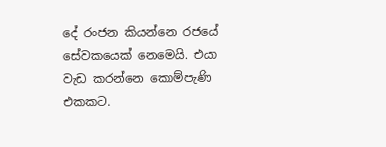දේ රංජන කියන්නෙ රජයේ සේවකයෙක් නෙමෙයි. එයා වැඩ කරන්නෙ කොම්පැණි එකකට.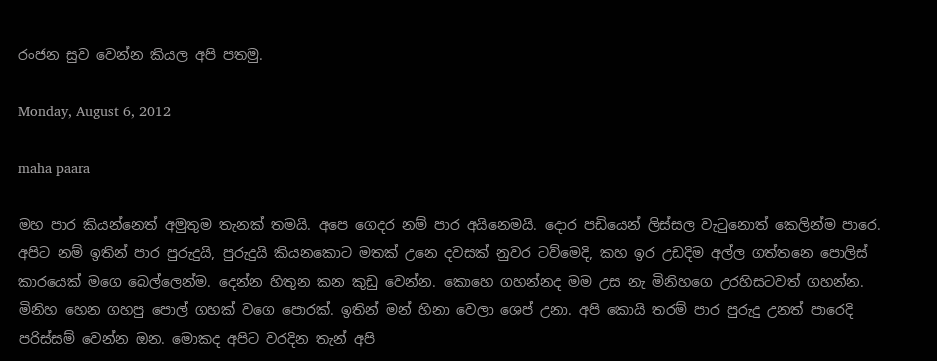රංජන සුව වෙන්න කියල අපි පතමු.

Monday, August 6, 2012

maha paara

මහ පාර කියන්නෙත් අමුතුම තැනක් තමයි. අපෙ ගෙදර නම් පාර අයිනෙමයි. දොර පඩියෙන් ලිස්සල වැටුනොත් කෙලින්ම පාරෙ. අපිට නම් ඉතින් පාර පුරුදුයි, පුරුදුයි කියනකොට මතක් උනෙ දවසක් නුවර ටව්මෙදි, කහ ඉර උඩදිම අල්ල ගත්තනෙ පොලිස් කාරයෙක් මගෙ බෙල්ලෙන්ම. දෙන්න හිතුන කන කුඩු වෙන්න. කොහෙ ගහන්නද මම උස නැ මිනිහගෙ උරහිසටවත් ගහන්න. මිනිහ හෙන ගහපු පොල් ගහක් වගෙ පොරක්. ඉතින් මන් හිනා වෙලා ශෙප් උනා. අපි කොයි තරම් පාර පුරුදු උනත් පාරෙදි පරිස්සම් වෙන්න ඔන. මොකද අපිට වරදින තැන් අපි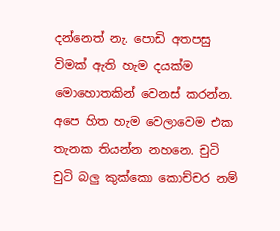දන්නෙත් නැ. පොඩි අතපසු විමක් ඇති හැම දයක්ම මොහොතකින් වෙනස් කරන්න. අපෙ හිත හැම වෙලාවෙම එක තැනක තියන්න නහනෙ. චුටි චුටි බලු කුක්කො කොච්චර නම්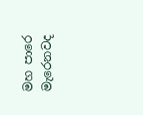මහ පාරෙ මැරෙනවද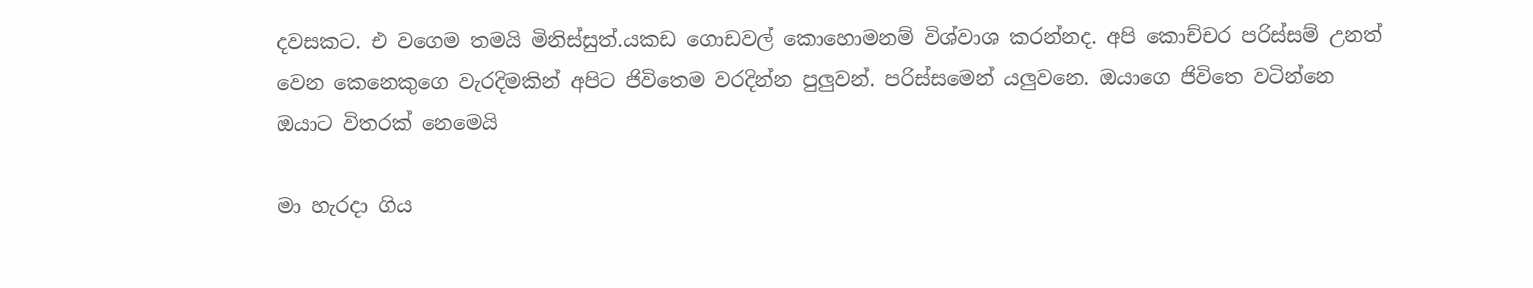දවසකට. එ වගෙම තමයි මිනිස්සුත්.යකඩ ගොඩවල් කොහොමනම් විශ්වාශ කරන්නද. අපි කොච්චර පරිස්සම් උනත් වෙන කෙනෙකුගෙ වැරදිමකින් අපිට ජිවිතෙම වරදින්න පුලුවන්. පරිස්සමෙන් යලුවනෙ. ඔයාගෙ ජිවිතෙ වටින්නෙ ඔයාට විතරක් නෙමෙයි

මා හැරදා ගිය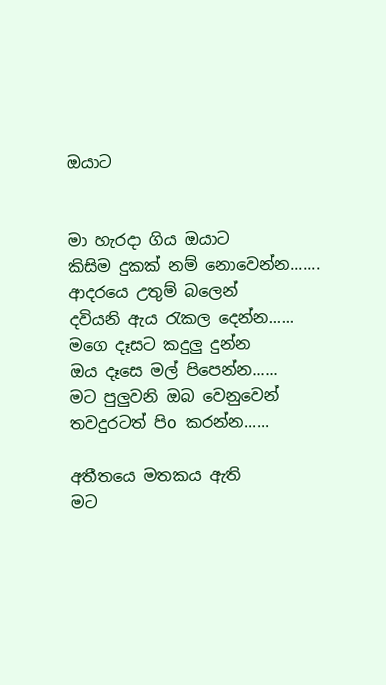ඔයාට


මා හැරදා ගිය ඔයාට
කිසිම දුකක් නම් නොවෙන්න.......
ආදරයෙ උතුම් බලෙන්
දවියනි ඇය රැකල දෙන්න......
මගෙ දෑසට කදුලු දුන්න
ඔය දෑසෙ මල් පිපෙන්න......
මට පුලුවනි ඔබ වෙනුවෙන්
තවදුරටත් පිo කරන්න......

අතීතයෙ මතකය ඇති
මට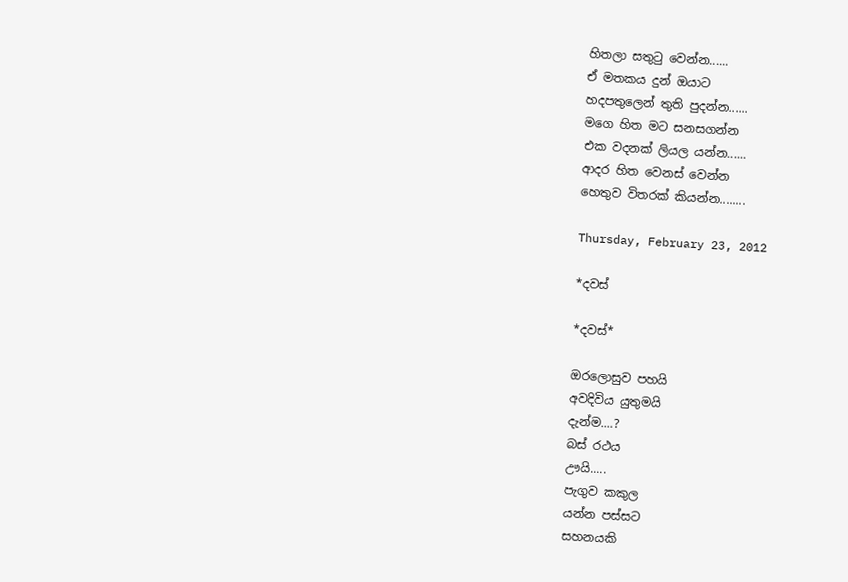හිතලා සතුටු වෙන්න......
ඒ මතකය දුන් ඔයාට
හදපතුලෙන් තුති පුදන්න......
මගෙ හිත මට සනසගන්න
එක වදනක් ලියල යන්න......
ආදර හිත වෙනස් වෙන්න
හෙතුව විතරක් කියන්න........

Thursday, February 23, 2012

*දවස්

*දවස්*

ඔරලොසුව පහයි
අවදිවිය යුතුමයි
දැන්ම....?
බස් රථය
ඌයි.....
පැගුව කකුල
යන්න පස්සට
සහනයකි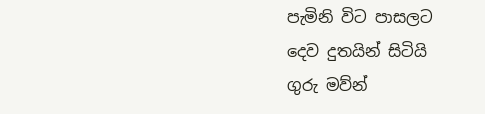පැමිනි විට පාසලට
දෙව දුතයින් සිටියි
ගුරු මව්න්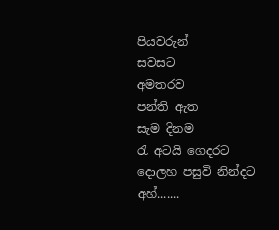පියවරුන්
සවසට
අමතරව
පන්ති ඇත
සැම දිනම
රැ අටයි ගෙදරට
දොලහ පසුවි නින්දට
අහ්.......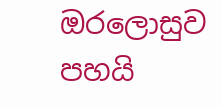ඔරලොසුව පහයි